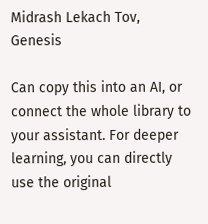Midrash Lekach Tov, Genesis

Can copy this into an AI, or connect the whole library to your assistant. For deeper learning, you can directly use the original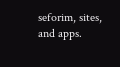seforim, sites, and apps.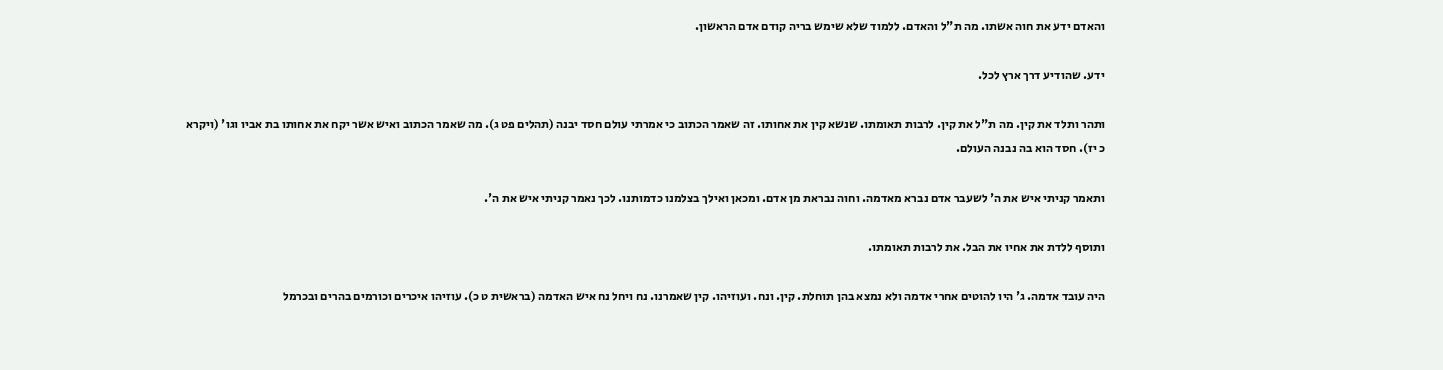והאדם ידע את חוה אשתו. מה ת"ל והאדם. ללמוד שלא שימש בריה קודם אדם הראשון.

ידע. שהודיע דרך ארץ לכל.

ותהר ותלד את קין. מה ת"ל את קין. לרבות תאומתו. שנשא קין את אחותו. זה שאמר הכתוב כי אמרתי עולם חסד יבנה (תהלים פט ג). מה שאמר הכתוב ואיש אשר יקח את אחותו בת אביו וגו' (ויקרא כ יז). חסד הוא בה נבנה העולם.

ותאמר קניתי איש את ה' לשעבר אדם נברא מאדמה. וחוה נבראת מן אדם. ומכאן ואילך בצלמנו כדמותנו. לכך נאמר קניתי איש את ה'.

ותוסף ללדת את אחיו את הבל. את לרבות תאומתו.

היה עובד אדמה. ג' היו להוטים אחרי אדמה ולא נמצא בהן תוחלת. קין. ונח. ועוזיהו. קין שאמרנו. נח ויחל נח איש האדמה (בראשית ט כ). עוזיהו איכרים וכורמים בהרים ובכרמל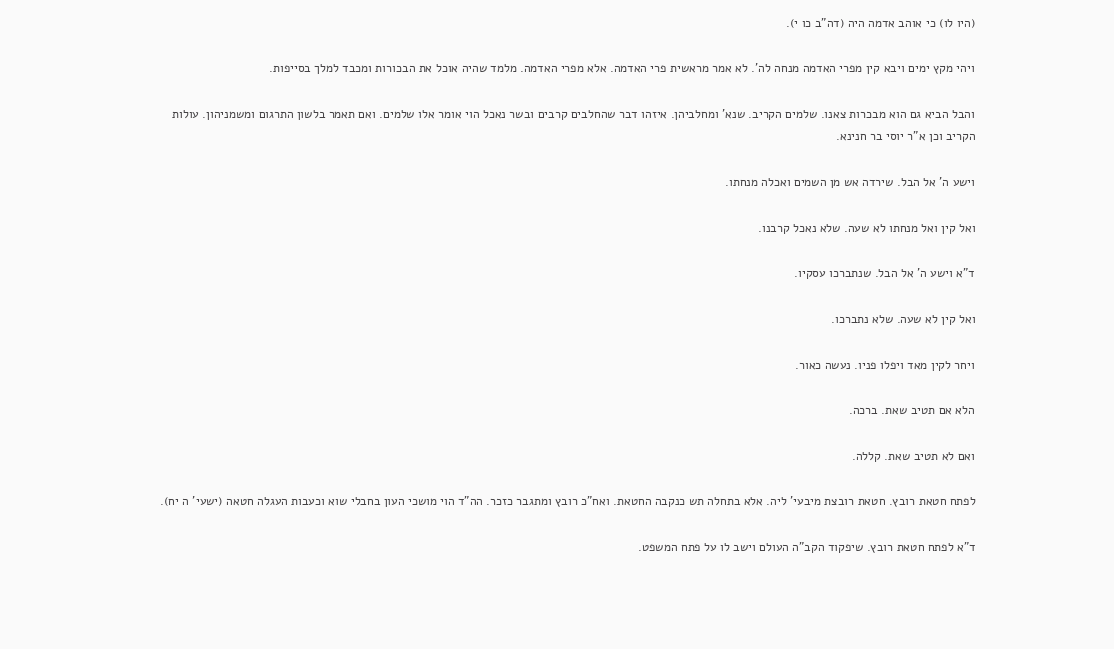(היו לו) כי אוהב אדמה היה (דה"ב כו י).

ויהי מקץ ימים ויבא קין מפרי האדמה מנחה לה'. לא אמר מראשית פרי האדמה. אלא מפרי האדמה. מלמד שהיה אוכל את הבכורות ומכבד למלך בסייפות.

והבל הביא גם הוא מבכרות צאנו. שלמים הקריב. שנא' ומחלביהן. איזהו דבר שהחלבים קרבים ובשר נאכל הוי אומר אלו שלמים. ואם תאמר בלשון התרגום ומשמניהון. עולות הקריב וכן א"ר יוסי בר חנינא.

וישע ה' אל הבל. שירדה אש מן השמים ואכלה מנחתו.

ואל קין ואל מנחתו לא שעה. שלא נאכל קרבנו.

ד"א וישע ה' אל הבל. שנתברכו עסקיו.

ואל קין לא שעה. שלא נתברכו.

ויחר לקין מאד ויפלו פניו. נעשה כאור.

הלא אם תטיב שאת. ברכה.

ואם לא תטיב שאת. קללה.

לפתח חטאת רובץ. חטאת רובצת מיבעי' ליה. אלא בתחלה תש כנקבה החטאת. ואח"כ רובץ ומתגבר כזכר. הה"ד הוי מושכי העון בחבלי שוא וכעבות העגלה חטאה (ישעי' ה יח).

ד"א לפתח חטאת רובץ. שיפקוד הקב"ה העולם וישב לו על פתח המשפט.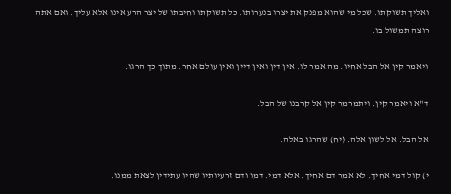ואליך תשוקתו. שכל מי שהוא מפנק את יצרו בנערותו. כל תשוקתו וחיבתו של יצר הרע אינו אלא עליך. ואם אתה רוצה תמשול בו.

ויאמר קין אל הבל אחיו. מה אמר לו. אין דין ואין דיין ואין עולם אחר. מתוך כך הרגו.

ד"א ויאמר קין. ויתמרמר קין אל קרבנו של הבל.

אל הבל. אל לשון אלה. (יח) שהרגו באלה.

י) קול דמי אחיך. לא אמר דם אחיך. אלא דמי. דמו ודם זרעיותיו שהיו עתידין לצאת ממנו.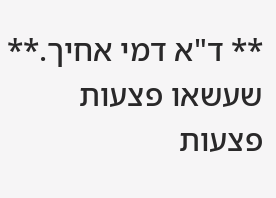** ד"א דמי אחיך.** שעשאו פצעות פצעות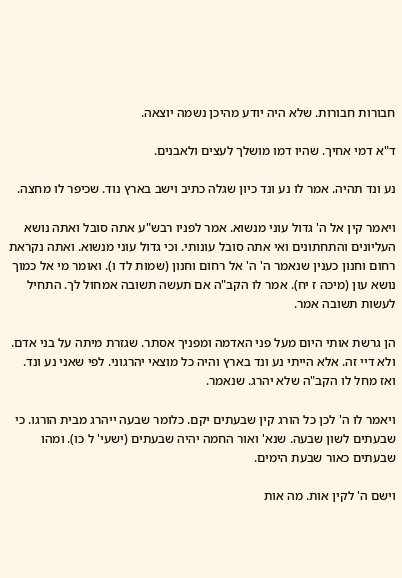חבורות חבורות. שלא היה יודע מהיכן נשמה יוצאה.

ד"א דמי אחיך. שהיו דמו מושלך לעצים ולאבנים.

נע ונד תהיה. אמר לו נע ונד כיון שגלה כתיב וישב בארץ נוד. שכיפר לו מחצה.

ויאמר קין אל ה' גדול עוני מנשוא. אמר לפניו רבש"ע אתה סובל ואתה נושא העליונים והתחתונים ואי אתה סובל עונותי. וכי גדול עוני מנשוא. ואתה נקראת רחום וחנון כענין שנאמר ה' ה' אל רחום וחנון (שמות לד ו). ואומר מי אל כמוך נושא עון (מיכה ז יח). אמר לו הקב"ה אם תעשה תשובה אמחול לך. התחיל לעשות תשובה אמר.

הן גרשת אותי היום מעל פני האדמה ומפניך אסתר. שגזרת מיתה על בני אדם. ולא דיי זה. אלא הייתי נע ונד בארץ והיה כל מוצאי יהרגוני. לפי שאני נע ונד. ואז מחל לו הקב"ה שלא יהרג. שנאמר.

ויאמר לו ה' לכן כל הורג קין שבעתים יקם. כלומר שבעה ייהרג מבית הורגו. כי שבעתים לשון שבעה. שנא' ואור החמה יהיה שבעתים (ישעי' ל כו). ומהו שבעתים כאור שבעת הימים.

וישם ה' לקין אות. מה אות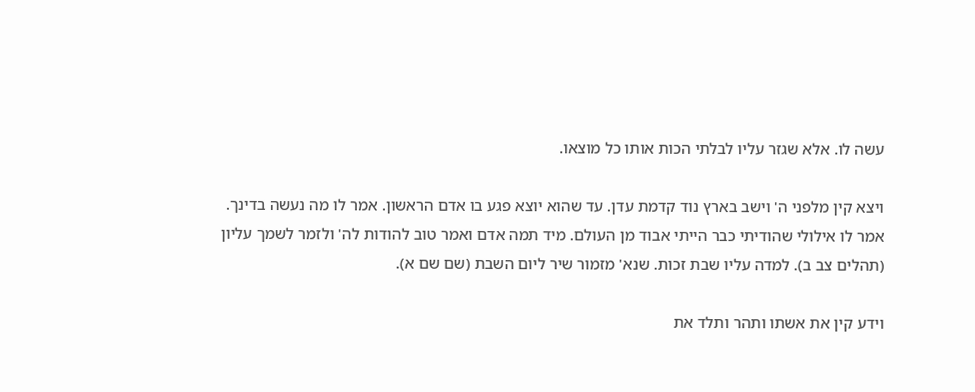עשה לו. אלא שגזר עליו לבלתי הכות אותו כל מוצאו.

ויצא קין מלפני ה' וישב בארץ נוד קדמת עדן. עד שהוא יוצא פגע בו אדם הראשון. אמר לו מה נעשה בדינך. אמר לו אילולי שהודיתי כבר הייתי אבוד מן העולם. מיד תמה אדם ואמר טוב להודות לה' ולזמר לשמך עליון (תהלים צב ב). למדה עליו שבת זכות. שנא' מזמור שיר ליום השבת (שם שם א).

וידע קין את אשתו ותהר ותלד את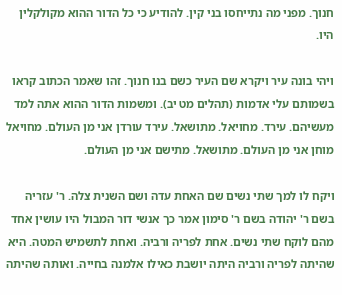חנוך. מפני מה נתייחסו בני קין. להודיע כי כל הדור ההוא מקולקלין היו.

ויהי בונה עיר ויקרא שם העיר כשם בנו חנוך. זהו שאמר הכתוב קראו בשמותם עלי אדמות (תהלים מט יב). ומשמות הדור ההוא אתה למד מעשיהם. עירד. מחויאל. מתושאל. עירד עורדן אני מן העולם. מחויאל מוחן אני מן העולם. מתושאל. מתישם אני מן העולם.

ויקח לו למך שתי נשים שם האחת עדה ושם השנית צלה. ר' עזריה בשם ר' יהודה בשם ר' סימון אמר כך אנשי דור המבול היו עושין אחד מהם לוקח שתי נשים. אחת לפריה ורביה. ואחת לתשמיש המטה. היא שהיתה לפריה ורביה היתה יושבת כאילו אלמנה בחייה. ואותה שהיתה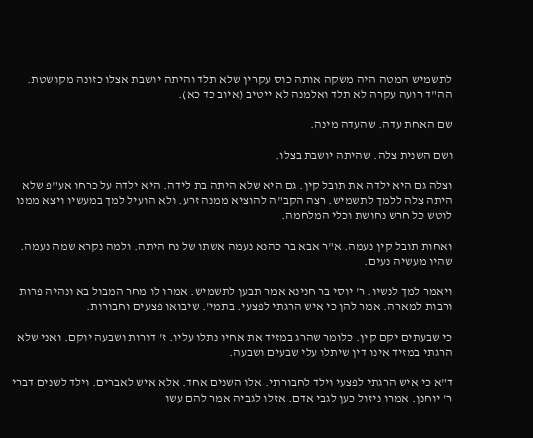לתשמיש המטה היה משקה אותה כוס עקרין שלא תלד והיתה יושבת אצלו כזונה מקושטת. הה"ד רועה עקרה לא תלד ואלמנה לא ייטיב (איוב כד כא).

שם האחת עדה. שהעדה מינה.

ושם השנית צלה. שהיתה יושבת בצלו.

וצלה גם היא ילדה את תובל קין. גם היא שלא היתה בת לידה. היא ילדה על כרחו אע"פ שלא היתה צלה ללמך לתשמיש. רצה הקב"ה להוציא ממנה זרע. ולא הועיל למך במעשיו ויצא ממנו לוטש כל חרש נחושת וכלי המלחמה.

ואחות תובל קין נעמה. א"ר אבא בר כהנא נעמה אשתו של נח היתה. ולמה נקרא שמה נעמה. שהיו מעשיה נעים.

ויאמר למך לנשיו. ר' יוסי בר חנינא אמר תבען לתשמיש. אמרו לו מחר המבול בא ונהיה פרות ורבות למארה. אמר להן כי איש הרגתי לפצעי. בתמי'. שיבואו פצעים וחבורות.

כי שבעתים יקם קין. כלומר שהרג במזיד את אחיו נתלו עליו. ז' דורות ושבעה יוקם. ואני שלא הרגתי במזיד אינו דין שיתלו עלי שבעים ושבעה.

ד"א כי איש הרגתי לפצעי וילד לחבורתי. אלו השנים אחד. אלא איש לאברים. וילד לשנים דברי ר' יוחנן. אמרו ניזול כען לגבי אדם. אזלו לגביה אמר להם עשו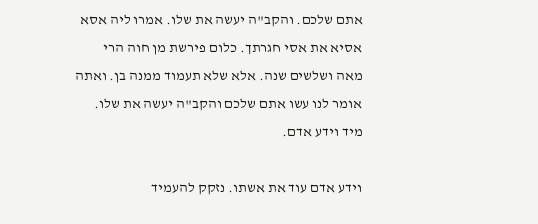אתם שלכם. והקב"ה יעשה את שלו. אמרו ליה אסא אסיא את אסי חגרתך. כלום פירשת מן חוה הרי מאה ושלשים שנה. אלא שלא תעמוד ממנה בן. ואתה אומר לנו עשו אתם שלכם והקב"ה יעשה את שלו. מיד וידע אדם.

וידע אדם עוד את אשתו. נזקק להעמיד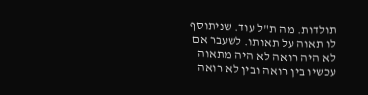תולדות. מה ת"ל עוד. שניתוסף לו תאוה על תאותו. לשעבר אם לא היה רואה לא היה מתאוה עכשיו בין רואה ובין לא רואה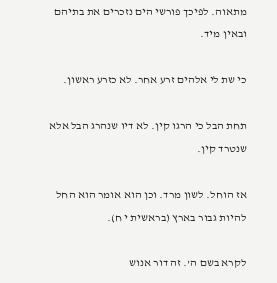מתאוה. לפיכך פורשי הים נזכרים את בתיהם ובאין מיד.

כי שת לי אלהים זרע אחר. לא כזרע ראשון.

תחת הבל כי הרגו קין. לא דיו שנהרג הבל אלא שנטרד קין.

אז הוחל. לשון מרד. וכן הוא אומר הוא החל להיות גבור בארץ (בראשית י ח).

לקרא בשם ה'. זה דור אנוש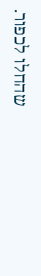שהחלו לכפור.